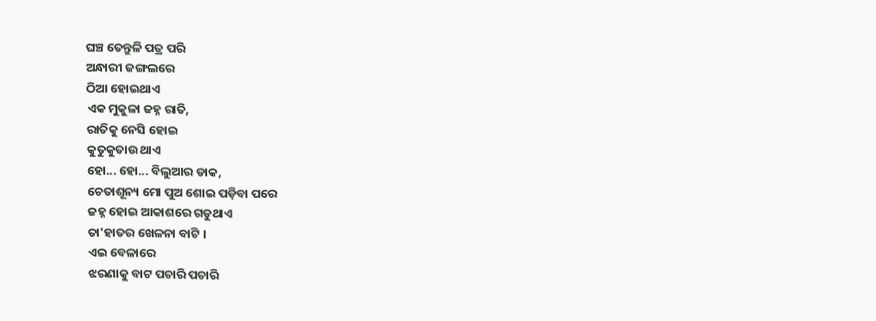ଘଞ୍ଚ ତେନ୍ତୁଳି ପତ୍ର ପରି
ଅନ୍ଧାରୀ ଜଙ୍ଗଲରେ
ଠିଆ ହୋଇଥାଏ
ଏକ ମୁକୁଳା ଜହ୍ନ ରାତି,
ରାତିକୁ ନେସି ହୋଇ
କୁତୁକୁତାଉ ଥାଏ
ହୋ... ହୋ... ବିଲୁଆର ଡାକ,
ଚେତାଶୂନ୍ୟ ମୋ ପୁଅ ଶୋଇ ପଡ଼ିବା ପରେ
ଜହ୍ନ ହୋଇ ଆକାଶରେ ଗଡୁଥାଏ
ତା'ହାତର ଖେଳନା ବାଟି ।
ଏଇ ବେଳାରେ
ଝରଣାକୁ ବାଟ ପଚାରି ପଚାରି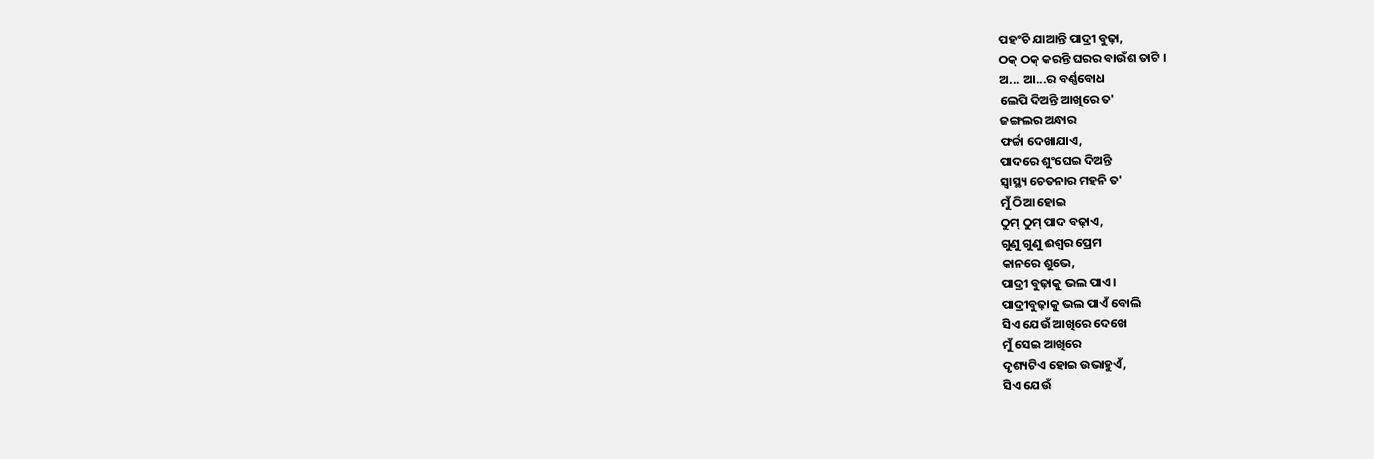ପହଂଚି ଯାଆନ୍ତି ପାଦ୍ରୀ ବୁଢ଼ା,
ଠକ୍ ଠକ୍ କରନ୍ତି ଘରର ବାଉଁଶ ତାଟି ।
ଅ... ଆ...ର ବର୍ଣ୍ଣବୋଧ
ଲେପି ଦିଅନ୍ତି ଆଖିରେ ତ'
ଜଙ୍ଗଲର ଅନ୍ଧାର
ଫର୍ଚ୍ଚା ଦେଖାଯାଏ,
ପାଦରେ ଶୁଂଘେଇ ଦିଅନ୍ତି
ସ୍ୱାସ୍ଥ୍ୟ ଚେତନାର ମହନି ତ'
ମୁଁ ଠିଆ ହୋଇ
ଠୁମ୍ ଠୁମ୍ ପାଦ ବଢ଼ାଏ,
ଗୁଣୁ ଗୁଣୁ ଈଶ୍ୱର ପ୍ରେମ
କାନରେ ଶୁଭେ,
ପାଦ୍ରୀ ବୁଢ଼ାକୁ ଭଲ ପାଏ ।
ପାଦ୍ରୀବୁଢ଼ାକୁ ଭଲ ପାଏଁ ବୋଲି
ସିଏ ଯେଉଁ ଆଖିରେ ଦେଖେ
ମୁଁ ସେଇ ଆଖିରେ
ଦୃଶ୍ୟଟିଏ ହୋଇ ଉଭାହୁଏଁ,
ସିଏ ଯେଉଁ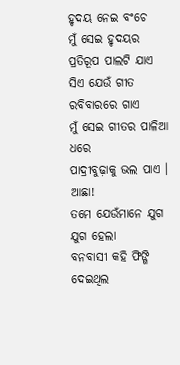ହୃଦୟ ନେଇ ବଂଚେ
ମୁଁ ସେଇ ହୃଦୟର
ପ୍ରତିରୂପ ପାଲଟି ଯାଏ
ସିଏ ଯେଉଁ ଗୀତ ରବିବାରରେ ଗାଏ
ମୁଁ ସେଇ ଗୀତର ପାଳିଆ ଧରେ
ପାଦ୍ରୀବୁଢ଼ାକୁ ଭଲ ପାଏ ।
ଆଛା!
ତମେ ଯେଉଁମାନେ ଯୁଗ ଯୁଗ ହେଲା
ବନବାସୀ କହି ଫିଙ୍ଗି ଦେଇଥିଲ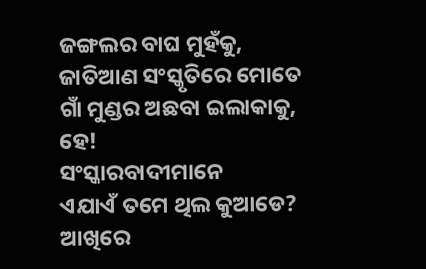ଜଙ୍ଗଲର ବାଘ ମୁହଁକୁ,
ଜାତିଆଣ ସଂସ୍କୃତିରେ ମୋତେ
ଗାଁ ମୁଣ୍ଡର ଅଛବା ଇଲାକାକୁ,
ହେ!
ସଂସ୍କାରବାଦୀମାନେ
ଏଯାଏଁ ତମେ ଥିଲ କୁଆଡେ?
ଆଖିରେ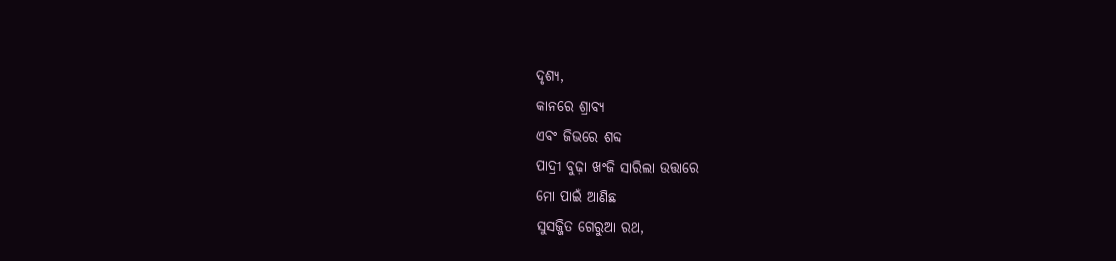ଦୃଶ୍ୟ,
କାନରେ ଶ୍ରାବ୍ୟ
ଏବଂ ଜିଭରେ ଶବ୍ଦ
ପାଦ୍ରୀ ବୁଢ଼ା ଖଂଜି ସାରିଲା ଉତ୍ତାରେ
ମୋ ପାଇଁ ଆଣିଛ
ସୁସଜ୍ଜିତ ଗେରୁଆ ରଥ,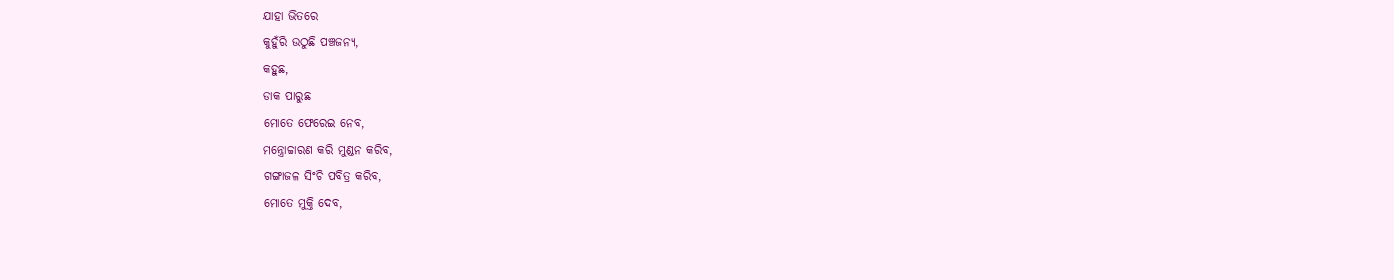ଯାହା ଭିତରେ
କୁହୁଁରି ଉଠୁଛି ପଞ୍ଚଜନ୍ୟ,
କହୁଛ,
ଡାକ ପାରୁଛ
ମୋତେ ଫେରେଇ ନେବ,
ମନ୍ତ୍ରୋଚ୍ଚାରଣ କରି ମୁଣ୍ଡନ କରିବ,
ଗଙ୍ଗାଜଳ ସିଂଚି ପବିତ୍ର କରିବ,
ମୋତେ ମୁକ୍ତି ଦେବ,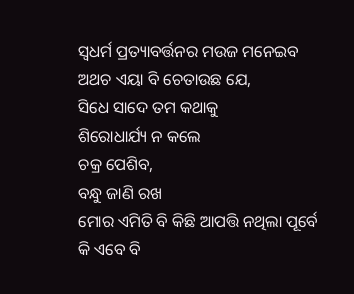ସ୍ୱଧର୍ମ ପ୍ରତ୍ୟାବର୍ତ୍ତନର ମଉଜ ମନେଇବ
ଅଥଚ ଏୟା ବି ଚେତାଉଛ ଯେ,
ସିଧେ ସାଦେ ତମ କଥାକୁ
ଶିରୋଧାର୍ଯ୍ୟ ନ କଲେ
ଚକ୍ର ପେଶିବ,
ବନ୍ଧୁ ଜାଣି ରଖ
ମୋର ଏମିତି ବି କିଛି ଆପତ୍ତି ନଥିଲା ପୂର୍ବେ
କି ଏବେ ବି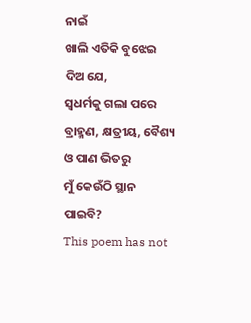ନାଇଁ
ଖାଲି ଏତିକି ବୁଝେଇ ଦିଅ ଯେ,
ସ୍ୱଧର୍ମକୁ ଗଲା ପରେ
ବ୍ରାହ୍ମଣ, କ୍ଷତ୍ରୀୟ, ବୈଶ୍ୟ ଓ ପାଣ ଭିତରୁ
ମୁଁ କେଉଁଠି ସ୍ଥାନ ପାଇବି?
This poem has not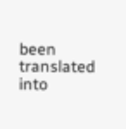been translated into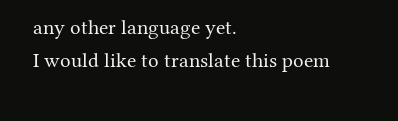any other language yet.
I would like to translate this poem